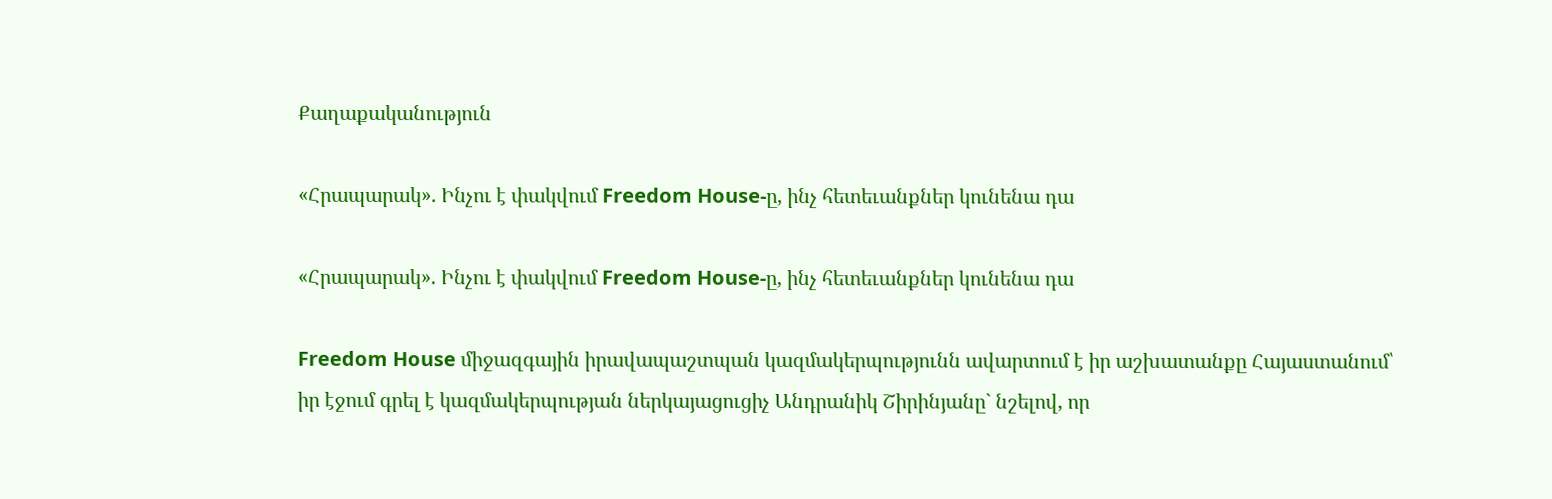Քաղաքականություն

«Հրապարակ». Ինչու է փակվում Freedom House-ը, ինչ հետեւանքներ կունենա դա

«Հրապարակ». Ինչու է փակվում Freedom House-ը, ինչ հետեւանքներ կունենա դա

Freedom House միջազգային իրավապաշտպան կազմակերպությունն ավարտում է իր աշխատանքը Հայաստանում՝ իր էջում գրել է կազմակերպության ներկայացուցիչ Անդրանիկ Շիրինյանը` նշելով, որ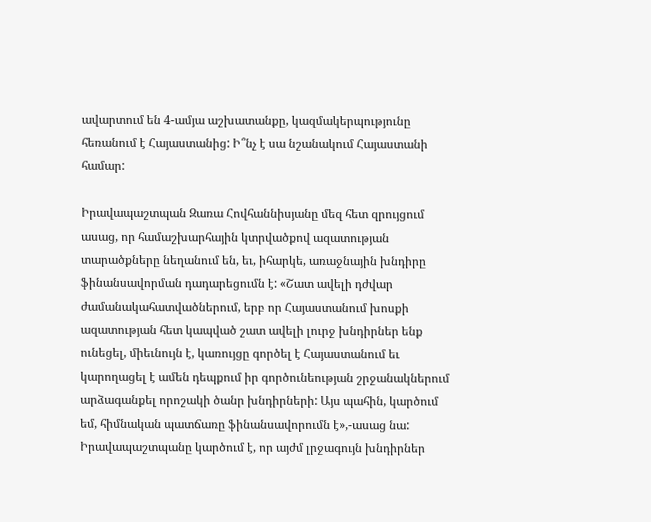ավարտում են 4-ամյա աշխատանքը, կազմակերպությունը հեռանում է Հայաստանից: Ի՞նչ է սա նշանակում Հայաստանի համար:

Իրավապաշտպան Զառա Հովհաննիսյանը մեզ հետ զրույցում ասաց, որ համաշխարհային կտրվածքով ազատության տարածքները նեղանում են, եւ, իհարկե, առաջնային խնդիրը ֆինանսավորման դադարեցումն է: «Շատ ավելի դժվար ժամանակահատվածներում, երբ որ Հայաստանում խոսքի ազատության հետ կապված շատ ավելի լուրջ խնդիրներ ենք ունեցել, միեւնույն է, կառույցը գործել է Հայաստանում եւ կարողացել է ամեն դեպքում իր գործունեության շրջանակներում արձագանքել որոշակի ծանր խնդիրների: Այս պահին, կարծում եմ, հիմնական պատճառը ֆինանսավորումն է»,-ասաց նա: Իրավապաշտպանը կարծում է, որ այժմ լրջագույն խնդիրներ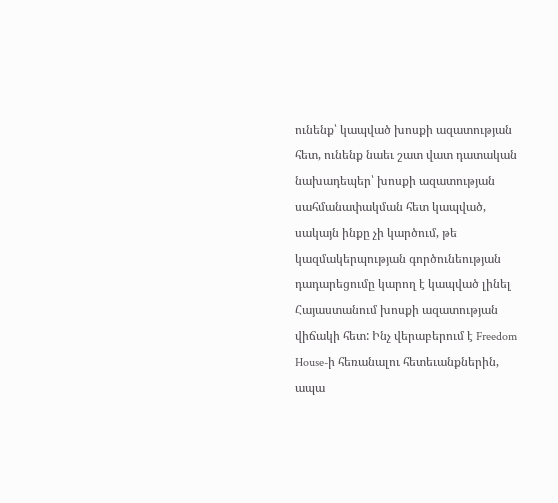ունենք՝ կապված խոսքի ազատության հետ, ունենք նաեւ շատ վատ դատական նախադեպեր՝ խոսքի ազատության սահմանափակման հետ կապված, սակայն ինքը չի կարծում, թե կազմակերպության գործունեության դադարեցումը կարող է կապված լինել Հայաստանում խոսքի ազատության վիճակի հետ: Ինչ վերաբերում է Freedom House-ի հեռանալու հետեւանքներին, ապա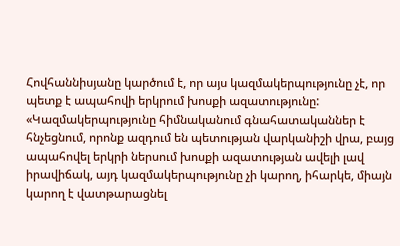Հովհաննիսյանը կարծում է, որ այս կազմակերպությունը չէ, որ պետք է ապահովի երկրում խոսքի ազատությունը:
«Կազմակերպությունը հիմնականում գնահատականներ է հնչեցնում, որոնք ազդում են պետության վարկանիշի վրա, բայց ապահովել երկրի ներսում խոսքի ազատության ավելի լավ իրավիճակ, այդ կազմակերպությունը չի կարող, իհարկե, միայն կարող է վատթարացնել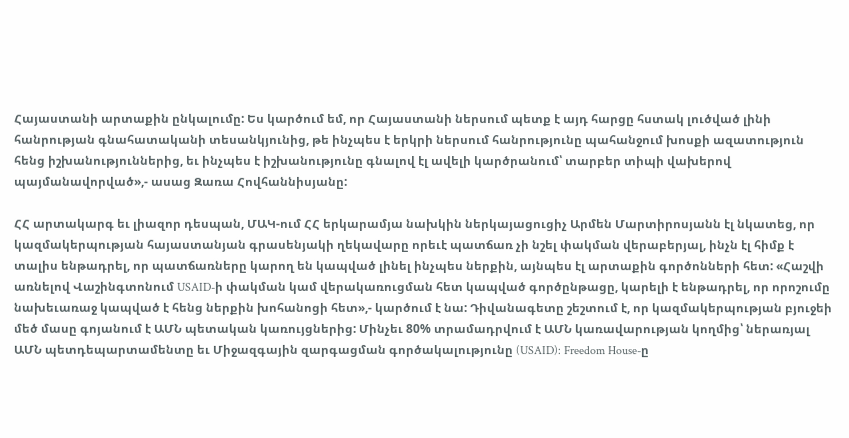Հայաստանի արտաքին ընկալումը: Ես կարծում եմ, որ Հայաստանի ներսում պետք է այդ հարցը հստակ լուծված լինի հանրության գնահատականի տեսանկյունից, թե ինչպես է երկրի ներսում հանրությունը պահանջում խոսքի ազատություն հենց իշխանություններից, եւ ինչպես է իշխանությունը գնալով էլ ավելի կարծրանում՝ տարբեր տիպի վախերով պայմանավորված»,- ասաց Զառա Հովհաննիսյանը:

ՀՀ արտակարգ եւ լիազոր դեսպան, ՄԱԿ-ում ՀՀ երկարամյա նախկին ներկայացուցիչ Արմեն Մարտիրոսյանն էլ նկատեց, որ կազմակերպության հայաստանյան գրասենյակի ղեկավարը որեւէ պատճառ չի նշել փակման վերաբերյալ, ինչն էլ հիմք է տալիս ենթադրել, որ պատճառները կարող են կապված լինել ինչպես ներքին, այնպես էլ արտաքին գործոնների հետ: «Հաշվի առնելով Վաշինգտոնում USAID-ի փակման կամ վերակառուցման հետ կապված գործընթացը, կարելի է ենթադրել, որ որոշումը նախեւառաջ կապված է հենց ներքին խոհանոցի հետ»,- կարծում է նա: Դիվանագետը շեշտում է, որ կազմակերպության բյուջեի մեծ մասը գոյանում է ԱՄՆ պետական կառույցներից: Մինչեւ 80% տրամադրվում է ԱՄՆ կառավարության կողմից՝ ներառյալ ԱՄՆ պետդեպարտամենտը եւ Միջազգային զարգացման գործակալությունը (USAID): Freedom House-ը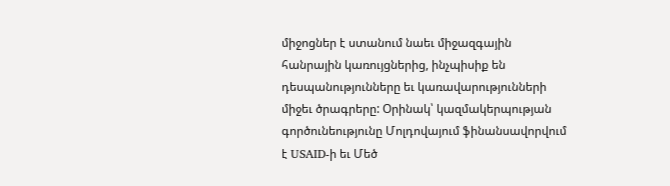միջոցներ է ստանում նաեւ միջազգային հանրային կառույցներից, ինչպիսիք են դեսպանությունները եւ կառավարությունների միջեւ ծրագրերը: Օրինակ՝ կազմակերպության գործունեությունը Մոլդովայում ֆինանսավորվում է USAID-ի եւ Մեծ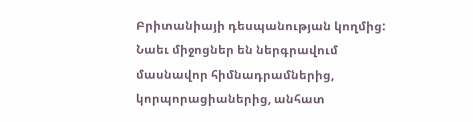Բրիտանիայի դեսպանության կողմից: Նաեւ միջոցներ են ներգրավում մասնավոր հիմնադրամներից, կորպորացիաներից, անհատ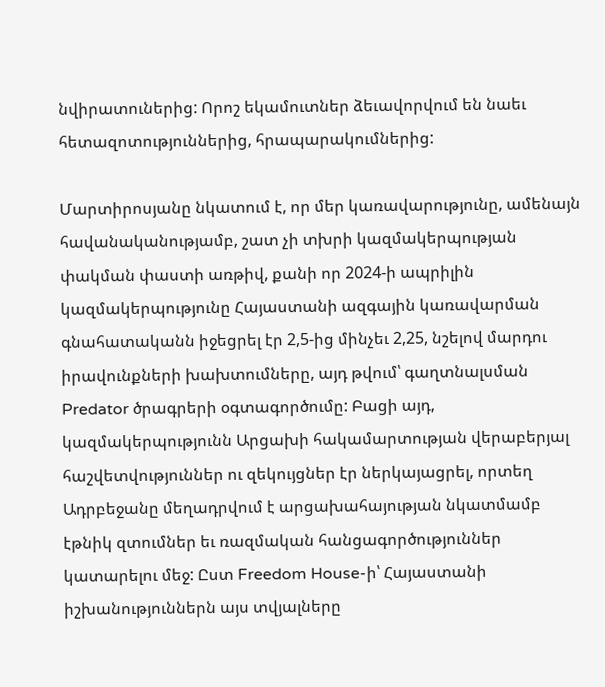նվիրատուներից: Որոշ եկամուտներ ձեւավորվում են նաեւ հետազոտություններից, հրապարակումներից:

Մարտիրոսյանը նկատում է, որ մեր կառավարությունը, ամենայն հավանականությամբ, շատ չի տխրի կազմակերպության փակման փաստի առթիվ, քանի որ 2024-ի ապրիլին կազմակերպությունը Հայաստանի ազգային կառավարման գնահատականն իջեցրել էր 2,5-ից մինչեւ 2,25, նշելով մարդու իրավունքների խախտումները, այդ թվում՝ գաղտնալսման Predator ծրագրերի օգտագործումը: Բացի այդ, կազմակերպությունն Արցախի հակամարտության վերաբերյալ հաշվետվություններ ու զեկույցներ էր ներկայացրել, որտեղ Ադրբեջանը մեղադրվում է արցախահայության նկատմամբ էթնիկ զտումներ եւ ռազմական հանցագործություններ կատարելու մեջ: Ըստ Freedom House-ի՝ Հայաստանի իշխանություններն այս տվյալները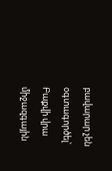բավարար չեն օգտագործել՝ Բաքվի վրա միջազգային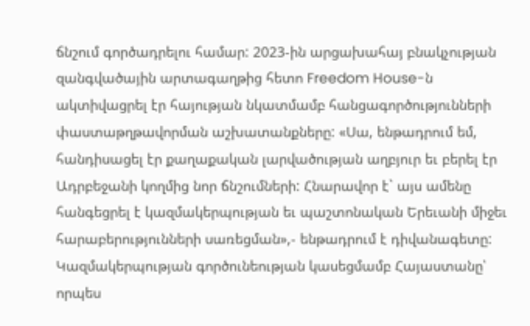ճնշում գործադրելու համար: 2023-ին արցախահայ բնակչության զանգվածային արտագաղթից հետո Freedom House-ն ակտիվացրել էր հայության նկատմամբ հանցագործությունների փաստաթղթավորման աշխատանքները: «Սա, ենթադրում եմ, հանդիսացել էր քաղաքական լարվածության աղբյուր եւ բերել էր Ադրբեջանի կողմից նոր ճնշումների: Հնարավոր է` այս ամենը հանգեցրել է կազմակերպության եւ պաշտոնական Երեւանի միջեւ հարաբերությունների սառեցման»,- ենթադրում է դիվանագետը: Կազմակերպության գործունեության կասեցմամբ Հայաստանը՝ որպես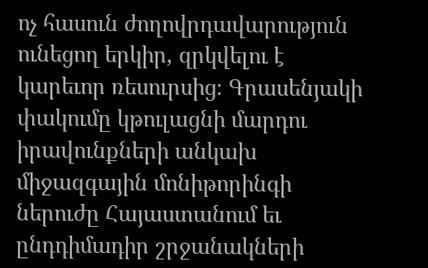ոչ հասուն ժողովրդավարություն ունեցող երկիր, զրկվելու է կարեւոր ռեսուրսից։ Գրասենյակի փակումը կթուլացնի մարդու իրավունքների անկախ միջազգային մոնիթորինգի ներուժը Հայաստանում եւ ընդդիմադիր շրջանակների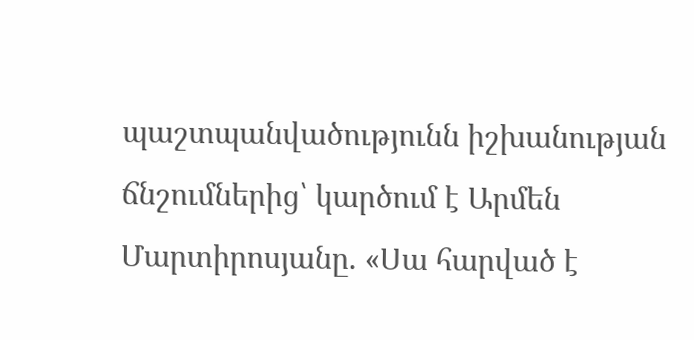պաշտպանվածությունն իշխանության ճնշումներից՝ կարծում է Արմեն Մարտիրոսյանը. «Սա հարված է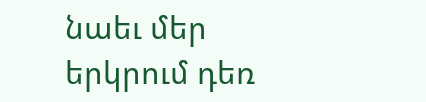նաեւ մեր երկրում դեռ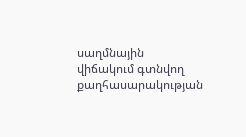սաղմնային վիճակում գտնվող քաղհասարակության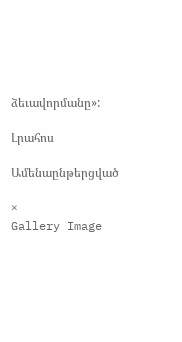ձեւավորմանը»:

Լրահոս

Ամենաընթերցված

×
Gallery Image